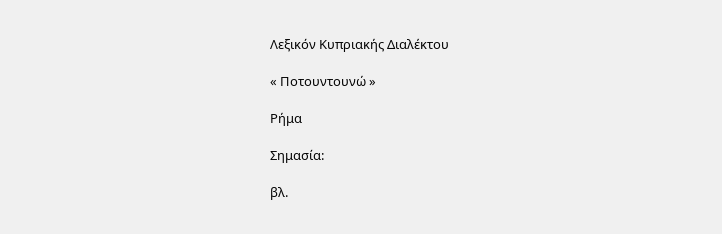Λεξικόν Κυπριακής Διαλέκτου

« Ποτουντουνώ »

Ρήμα

Σημασία:

βλ.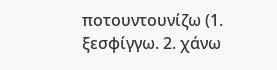ποτουντουνίζω (1. ξεσφίγγω. 2. χάνω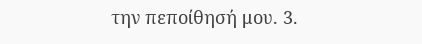την πεποίθησή μου. 3.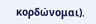κορδώνομαι).